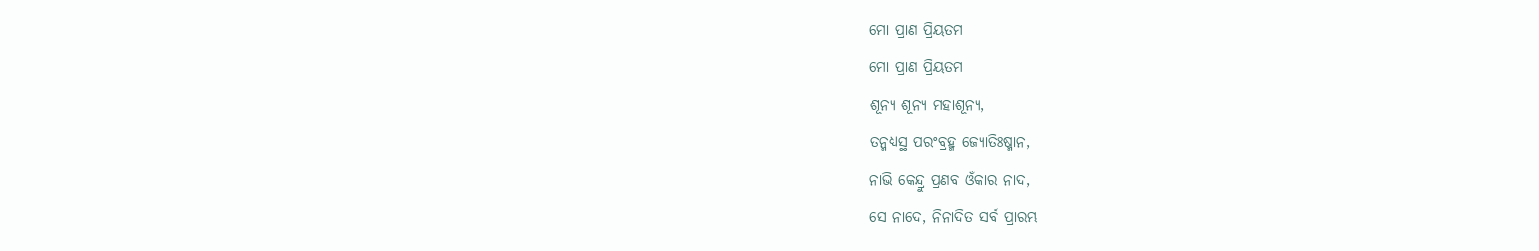ମୋ ପ୍ରାଣ ପ୍ରିୟତମ
ମୋ ପ୍ରାଣ ପ୍ରିୟତମ
ଶୂନ୍ଯ ଶୂନ୍ଯ ମହାଶୂନ୍ୟ,
ତନ୍ମଧ୍ଯସ୍ଥ ପରଂବ୍ରହ୍ମ ଜ୍ଯୋତିଃଷ୍ମାନ,
ନାଭି କେନ୍ଦ୍ରୁ ପ୍ରଣବ ଓଁକାର ନାଦ,
ସେ ନାଦେ, ନିନାଦିତ ସର୍ବ ପ୍ରାରମ୍ଭ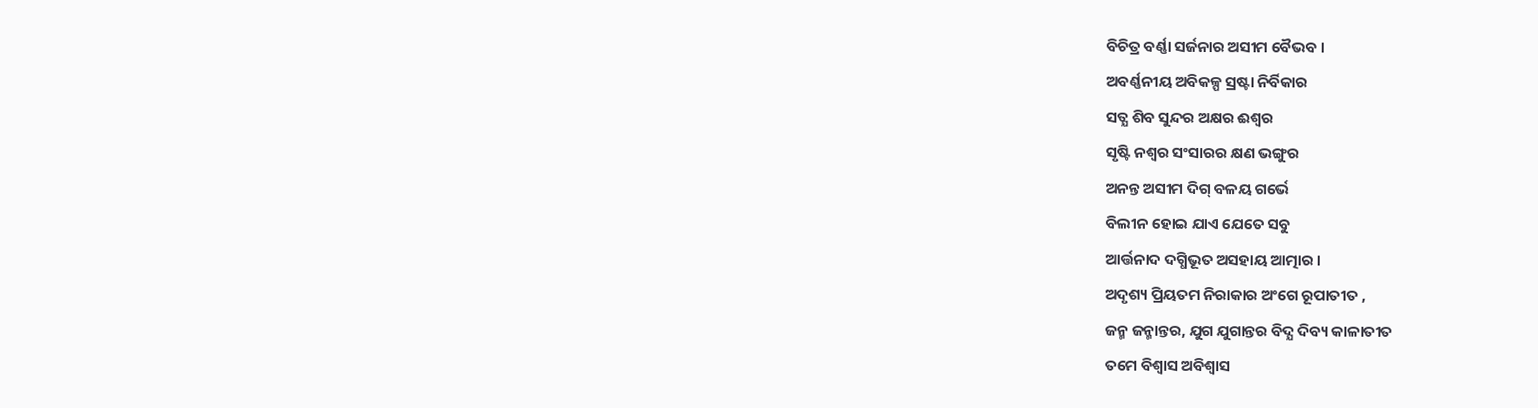ବିଚିତ୍ର ବର୍ଣ୍ଣା ସର୍ଜନାର ଅସୀମ ବୈଭବ ।
ଅବର୍ଣ୍ଣନୀୟ ଅବିକଳ୍ପ ସ୍ରଷ୍ଟା ନିର୍ବିକାର
ସତ୍ଯ ଶିବ ସୁନ୍ଦର ଅକ୍ଷର ଈଶ୍ବର
ସୃଷ୍ଟି ନଶ୍ଵର ସଂସାରର କ୍ଷଣ ଭଙ୍ଗୁର
ଅନନ୍ତ ଅସୀମ ଦିଗ୍ ବଳୟ ଗର୍ଭେ
ବିଲୀନ ହୋଇ ଯାଏ ଯେତେ ସବୁ
ଆର୍ତ୍ତନାଦ ଦଗ୍ଧିଭୂତ ଅସହାୟ ଆତ୍ମାର ।
ଅଦୃଶ୍ୟ ପ୍ରିୟତମ ନିରାକାର ଅଂଗେ ରୂପାତୀତ ,
ଜନ୍ମ ଜନ୍ମାନ୍ତର, ଯୁଗ ଯୁଗାନ୍ତର ବିଦ୍ଯ ଦିବ୍ୟ କାଳାତୀତ
ତମେ ବିଶ୍ବାସ ଅବିଶ୍ବାସ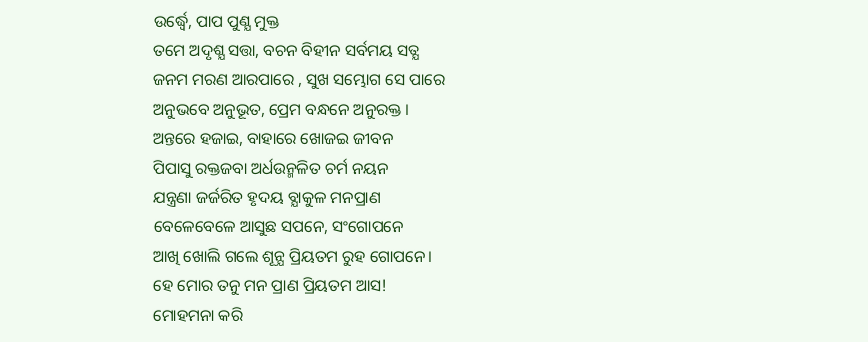ଉର୍ଦ୍ଧ୍ବେ, ପାପ ପୁଣ୍ଯ ମୁକ୍ତ
ତମେ ଅଦୃଶ୍ଯ ସତ୍ତା, ବଚନ ବିହୀନ ସର୍ବମୟ ସତ୍ଯ
ଜନମ ମରଣ ଆରପାରେ , ସୁଖ ସମ୍ଭୋଗ ସେ ପାରେ
ଅନୁଭବେ ଅନୁଭୂତ, ପ୍ରେମ ବନ୍ଧନେ ଅନୁରକ୍ତ ।
ଅନ୍ତରେ ହଜାଇ, ବାହାରେ ଖୋଜଇ ଜୀବନ
ପିପାସୁ ରକ୍ତଜବା ଅର୍ଧଉନ୍ମଳିତ ଚର୍ମ ନୟନ
ଯନ୍ତ୍ରଣା ଜର୍ଜରିତ ହୃଦୟ ବ୍ଯାକୁଳ ମନପ୍ରାଣ
ବେଳେବେଳେ ଆସୁଛ ସପନେ, ସଂଗୋପନେ
ଆଖି ଖୋଲି ଗଲେ ଶୂନ୍ଯ ପ୍ରିୟତମ ରୁହ ଗୋପନେ।
ହେ ମୋର ତନୁ ମନ ପ୍ରାଣ ପ୍ରିୟତମ ଆସ!
ମୋହମନା କରି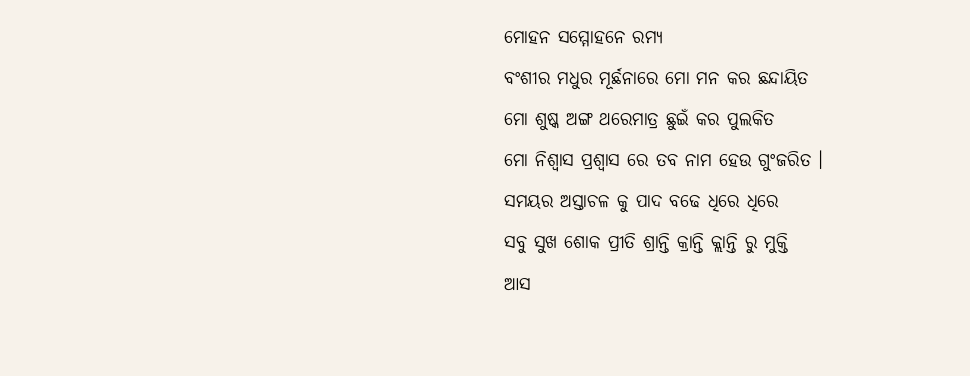ମୋହନ ସମ୍ମୋହନେ ରମ୍ଯ
ବଂଶୀର ମଧୁର ମୂର୍ଛନାରେ ମୋ ମନ କର ଛନ୍ଦାୟିତ
ମୋ ଶୁଷ୍କ ଅଙ୍ଗ ଥରେମାତ୍ର ଛୁଇଁ କର ପୁଲକିତ
ମୋ ନିଶ୍ବାସ ପ୍ରଶ୍ବାସ ରେ ତବ ନାମ ହେଉ ଗୁଂଜରିତ ।
ସମୟର ଅସ୍ତାଚଳ କୁ ପାଦ ବଢେ ଧିରେ ଧିରେ
ସବୁ ସୁଖ ଶୋକ ପ୍ରୀତି ଶ୍ରାନ୍ତି କ୍ରାନ୍ତି କ୍ଲାନ୍ତି ରୁ ମୁକ୍ତି
ଆସ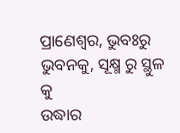ପ୍ରାଣେଶ୍ବର, ଭୁବଃରୁ ଭୁବନକୁ, ସୂକ୍ଷ୍ମ ରୁ ସ୍ଥୁଳ କୁ
ଉଦ୍ଧାର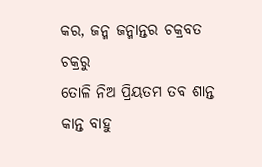କର, ଜନ୍ମ ଜନ୍ମାନ୍ତର ଚକ୍ରବତ ଚକ୍ରରୁ
ତୋଳି ନିଅ ପ୍ରିୟତମ ତବ ଶାନ୍ତ କାନ୍ତ ବାହୁ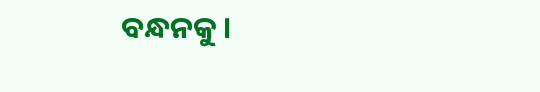ବନ୍ଧନକୁ ।